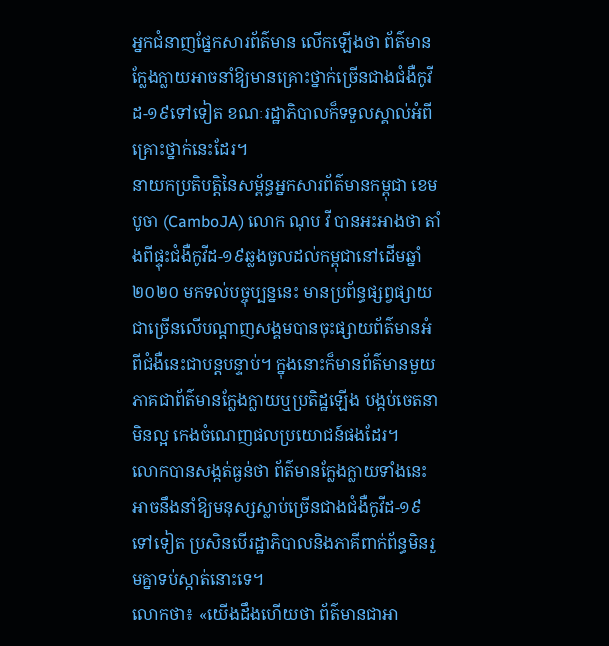អ្នកជំនាញផ្នែកសារព័ត៌មាន លើកឡើងថា ព័ត៌មានក្លែងក្លាយអាចនាំឱ្យមានគ្រោះថ្នាក់ច្រើនជាងជំងឺកូវីដ-១៩ទៅទៀត ខណៈរដ្ឋាភិបាលក៏ទទួលស្គាល់អំពីគ្រោះថ្នាក់នេះដែរ។
នាយកប្រតិបត្តិនៃសម្ព័ន្ធអ្នកសារព័ត៌មានកម្ពុជា ខេមបូចា (CamboJA) លោក ណុប វី បានអះអាងថា តាំងពីផ្ទុះជំងឺកូវីដ-១៩ឆ្លងចូលដល់កម្ពុជានៅដើមឆ្នាំ២០២០ មកទល់បច្ចុប្បន្ននេះ មានប្រព័ន្ធផ្សព្វផ្សាយជាច្រើនលើបណ្ដាញសង្គមបានចុះផ្សាយព័ត៌មានអំពីជំងឺនេះជាបន្តបន្ទាប់។ ក្នុងនោះក៏មានព័ត៌មានមួយភាគជាព័ត៌មានក្លែងក្លាយឬប្រតិដ្ឋឡើង បង្កប់ចេតនាមិនល្អ កេងចំណេញផលប្រយោជន៍ផងដែរ។
លោកបានសង្កត់ធ្ងន់ថា ព័ត៌មានក្លែងក្លាយទាំងនេះអាចនឹងនាំឱ្យមនុស្សស្លាប់ច្រើនជាងជំងឺកូវីដ-១៩ទៅទៀត ប្រសិនបើរដ្ឋាភិបាលនិងភាគីពាក់ព័ន្ធមិនរួមគ្នាទប់ស្កាត់នោះទេ។
លោកថា៖ «យើងដឹងហើយថា ព័ត៌មានជាអា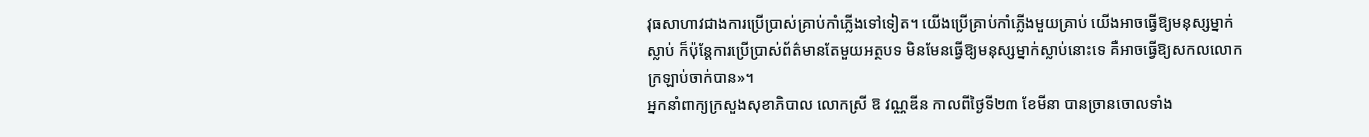វុធសាហាវជាងការប្រើប្រាស់គ្រាប់កាំភ្លើងទៅទៀត។ យើងប្រើគ្រាប់កាំភ្លើងមួយគ្រាប់ យើងអាចធ្វើឱ្យមនុស្សម្នាក់ស្លាប់ ក៏ប៉ុន្តែការប្រើប្រាស់ព័ត៌មានតែមួយអត្ថបទ មិនមែនធ្វើឱ្យមនុស្សម្នាក់ស្លាប់នោះទេ គឺអាចធ្វើឱ្យសកលលោកក្រឡាប់ចាក់បាន»។
អ្នកនាំពាក្យក្រសួងសុខាភិបាល លោកស្រី ឱ វណ្ណឌីន កាលពីថ្ងៃទី២៣ ខែមីនា បានច្រានចោលទាំង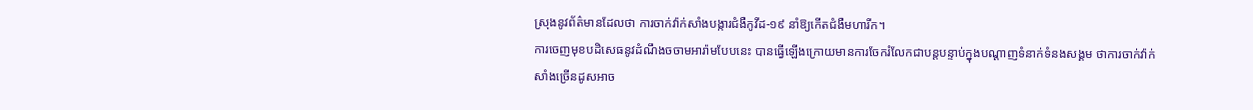ស្រុងនូវព័ត៌មានដែលថា ការចាក់វ៉ាក់សាំងបង្ការជំងឺកូវីដ-១៩ នាំឱ្យកើតជំងឺមហារីក។
ការចេញមុខបដិសេធនូវដំណឹងចចាមអារ៉ាមបែបនេះ បានធ្វើឡើងក្រោយមានការចែករំលែកជាបន្តបន្ទាប់ក្នុងបណ្ដាញទំនាក់ទំនងសង្គម ថាការចាក់វ៉ាក់សាំងច្រើនដូសអាច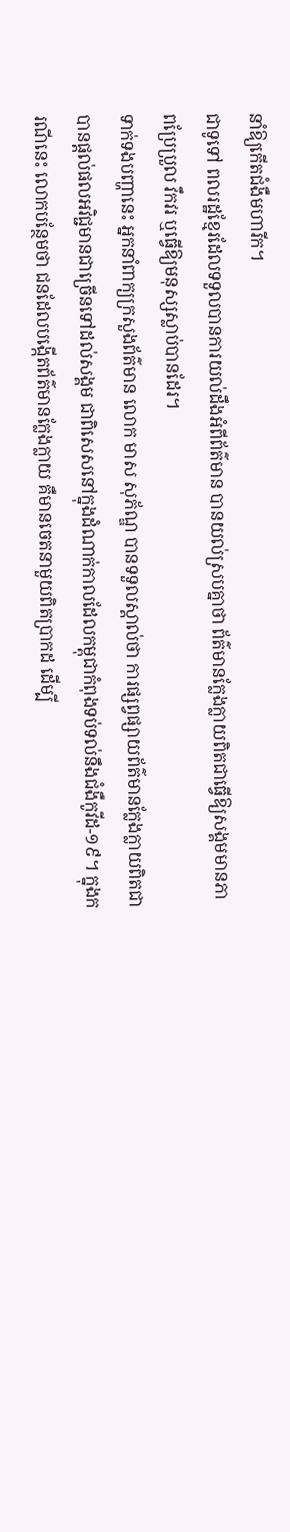នាំឱ្យកើតជំងឺមហារីក។
ជាទូទៅ ពលរដ្ឋខ្មែរដែលទទួលបានការយល់ដឹងអំពីព័ត៌មាន បានយល់ស្របគ្នាថា ព័ត៌មានក្លែងក្លាយពិតជាធ្វើឱ្យសង្គមមានភាពប្រែប្រួល វឹកវរ ឬធ្វើឱ្យមនុស្សស្លាប់បានដែរ។
ទាក់ទងបញ្ហានេះ អ្នកនាំពាក្យក្រសួងព័ត៌មាន លោក មាស សុភ័ណ្ឌ បានទទួលស្គាល់ថា ការផ្សព្វផ្សាយព័ត៌មានក្លែងក្លាយពិតជាបានផ្ដល់ផលអវិជ្ជមានជាច្រើនទៅដល់សង្គម ជាពិសេសនៅក្នុងដំណាក់កាលដែលកម្ពុជាកំពុងទប់ទល់នឹងជំងឺកូវីដ-១៩។ ក្នុងករណីនេះ លោកបន្ថែមថា ជនដែលបង្កើតព័ត៌មានក្លែងក្លាយ គឺមានចេតនាមួយពិតប្រាកដ ដើម្បី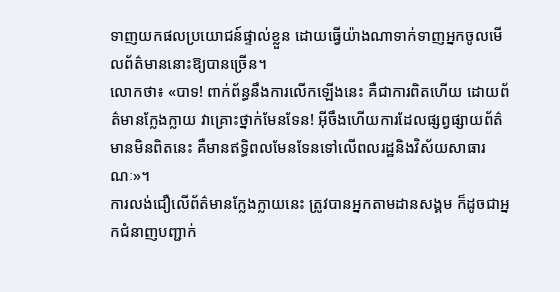ទាញយកផលប្រយោជន៍ផ្ទាល់ខ្លួន ដោយធ្វើយ៉ាងណាទាក់ទាញអ្នកចូលមើលព័ត៌មាននោះឱ្យបានច្រើន។
លោកថា៖ «បាទ! ពាក់ព័ន្ធនឹងការលើកឡើងនេះ គឺជាការពិតហើយ ដោយព័ត៌មានក្លែងក្លាយ វាគ្រោះថ្នាក់មែនទែន! អ៊ីចឹងហើយការដែលផ្សព្វផ្សាយព័ត៌មានមិនពិតនេះ គឺមានឥទ្ធិពលមែនទែនទៅលើពលរដ្ឋនិងវិស័យសាធារណៈ»។
ការលង់ជឿលើព័ត៌មានក្លែងក្លាយនេះ ត្រូវបានអ្នកតាមដានសង្គម ក៏ដូចជាអ្នកជំនាញបញ្ជាក់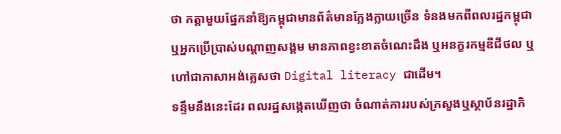ថា កត្តាមួយផ្នែកនាំឱ្យកម្ពុជាមានព័ត៌មានក្លែងក្លាយច្រើន ទំនងមកពីពលរដ្ឋកម្ពុជា ឬអ្នកប្រើប្រាស់បណ្ដាញសង្គម មានភាពខ្វះខាតចំណេះដឹង ឬអនក្ខរកម្មឌីជីថល ឬហៅជាភាសាអង់គ្លេសថា Digital literacy ជាដើម។
ទន្ទឹមនឹងនេះដែរ ពលរដ្ឋសង្កេតឃើញថា ចំណាត់ការរបស់ក្រសួងឬស្ថាប័នរដ្ឋាភិ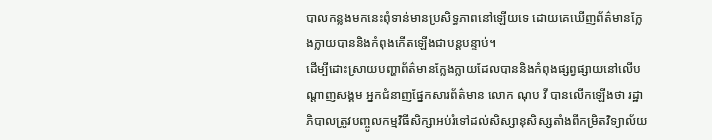បាលកន្លងមកនេះពុំទាន់មានប្រសិទ្ធភាពនៅឡើយទេ ដោយគេឃើញព័ត៌មានក្លែងក្លាយបាននិងកំពុងកើតឡើងជាបន្តបន្ទាប់។
ដើម្បីដោះស្រាយបញ្ហាព័ត៌មានក្លែងក្លាយដែលបាននិងកំពុងផ្សព្វផ្សាយនៅលើបណ្ដាញសង្គម អ្នកជំនាញផ្នែកសារព័ត៌មាន លោក ណុប វី បានលើកឡើងថា រដ្ឋាភិបាលត្រូវបញ្ចូលកម្មវិធីសិក្សាអប់រំទៅដល់សិស្សានុសិស្សតាំងពីកម្រិតវិទ្យាល័យ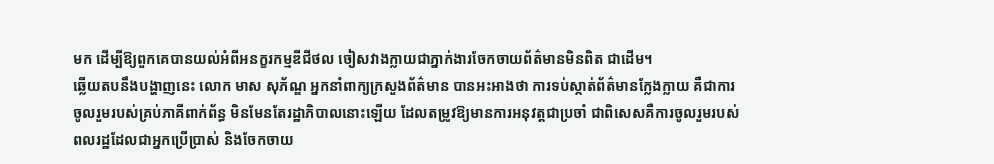មក ដើម្បីឱ្យពួកគេបានយល់អំពីអនក្ខរកម្មឌីជីថល ចៀសវាងក្លាយជាភ្នាក់ងារចែកចាយព័ត៌មានមិនពិត ជាដើម។
ឆ្លើយតបនឹងបង្ហាញនេះ លោក មាស សុភ័ណ្ឌ អ្នកនាំពាក្យក្រសួងព័ត៌មាន បានអះអាងថា ការទប់ស្កាត់ព័ត៌មានក្លែងក្លាយ គឺជាការចូលរួមរបស់គ្រប់ភាគីពាក់ព័ន្ធ មិនមែនតែរដ្ឋាភិបាលនោះឡើយ ដែលតម្រូវឱ្យមានការអនុវត្តជាប្រចាំ ជាពិសេសគឺការចូលរួមរបស់ពលរដ្ឋដែលជាអ្នកប្រើប្រាស់ និងចែកចាយ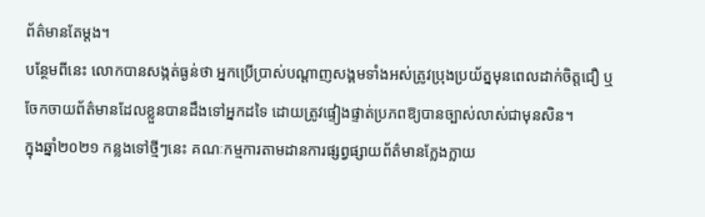ព័ត៌មានតែម្ដង។
បន្ថែមពីនេះ លោកបានសង្កត់ធ្ងន់ថា អ្នកប្រើប្រាស់បណ្ដាញសង្គមទាំងអស់ត្រូវប្រុងប្រយ័ត្នមុនពេលដាក់ចិត្តជឿ ឬចែកចាយព័ត៌មានដែលខ្លួនបានដឹងទៅអ្នកដទៃ ដោយត្រូវផ្ទៀងផ្ទាត់ប្រភពឱ្យបានច្បាស់លាស់ជាមុនសិន។
ក្នុងឆ្នាំ២០២១ កន្លងទៅថ្មីៗនេះ គណៈកម្មការតាមដានការផ្សព្វផ្សាយព័ត៌មានក្លែងក្លាយ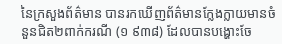នៃក្រសួងព័ត៌មាន បានរកឃើញព័ត៌មានក្លែងក្លាយមានចំនួនជិត២ពាក់ករណី (១ ៩៣៨) ដែលបានបង្ហោះចែ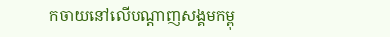កចាយនៅលើបណ្ដាញសង្គមកម្ពុ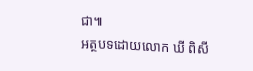ជា៕
អត្ថបទដោយលោក ឃី ពិសី